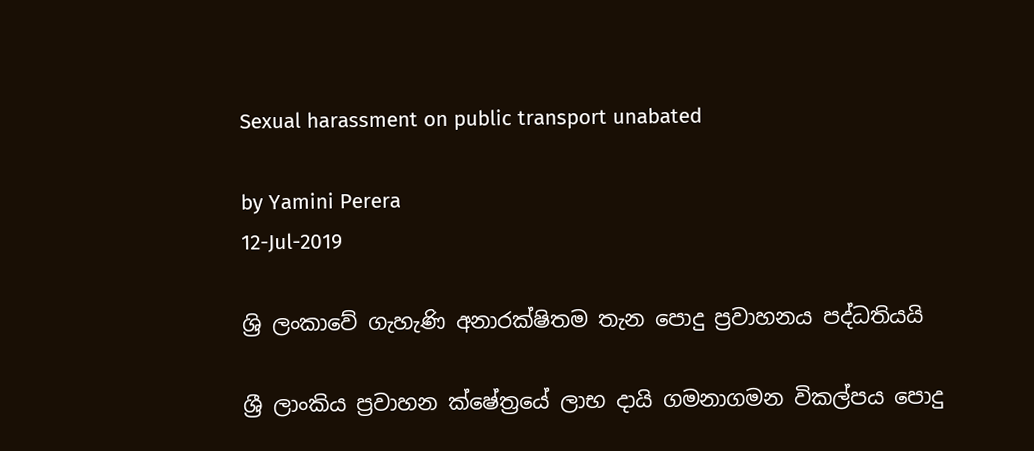Sexual harassment on public transport unabated

by Yamini Perera
12-Jul-2019

ශ්‍රි ලංකාවේ ගැහැණි අනාරක්ෂිතම තැන පොදු ප්‍රවාහනය පද්ධතියයි

ශ්‍රී ලාංකිය ප්‍රවාහන ක්ෂේත්‍රයේ ලාභ දායි ගමනාගමන විකල්පය පොදු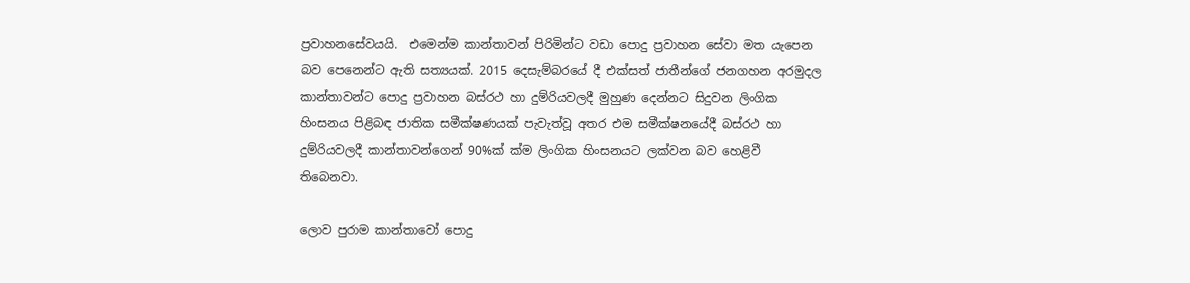ප්‍රවාහනසේවයයි.  එමෙන්ම කාන්තාවන් පිරිමින්ට වඩා පොදු ප්‍රවාහන සේවා මත යැපෙන බව පෙනෙන්ට ඇති සත්‍යයක්. 2015 දෙසැම්බරයේ දී එක්සත් ජාතීන්ගේ ජනගහන අරමුදල කාන්තාවන්ට පොදු ප්‍රවාහන බස්රථ හා දුම්රියවලදී මුහුණ දෙන්නට සිදුවන ලිංගික හිංසනය පිළිබඳ ජාතික සමීක්ෂණයක් පැවැත්වූ අතර එම සමීක්ෂනයේදී බස්රථ හා  දුම්රියවලදී කාන්තාවන්ගෙන් 90%ක් ක්ම ලිංගික හිංසනයට ලක්වන බව හෙළිවී තිබෙනවා.

ලොව පුරාම කාන්තාවෝ පොදු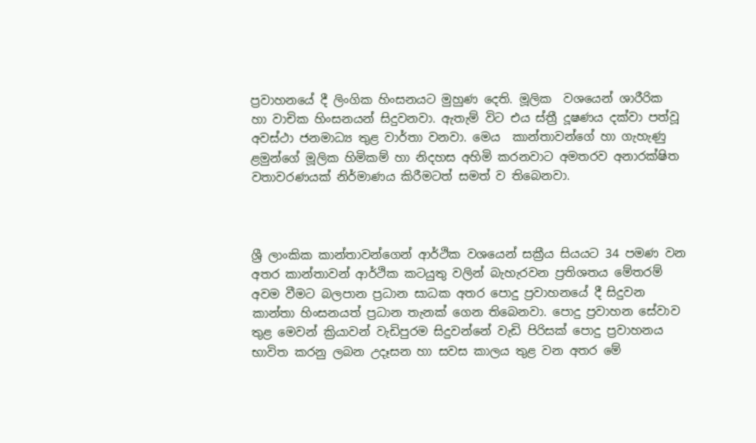ප්‍රවාහනයේ දී ලිංගික හිංසනයට මුහුණ දෙති. මූලික  වශයෙන් ශාරීරික  හා වාචික හිංසනයන් සිදුවනවා. ඇතැම් විට එය ස්ත්‍රී දූෂණය දක්වා පත්වූ අවස්ථා ජනමාධ්‍ය තුළ වාර්තා වනවා. මෙය  කාන්තාවන්ගේ හා ගැහැණු ළමුන්ගේ මූලික හිමිකම් හා නිදහස අහිමි කරනවාට අමතරව අනාරක්ෂිත වතාවරණයක් නිර්මාණය කිරීමටත් සමත් ව තිබෙනවා.



ශ්‍රී ලාංකික කාන්තාවන්ගෙන් ආර්ථික වශයෙන් සක්‍රීය සියයට 34 පමණ වන අතර කාන්තාවන් ආර්ථික කටයුතු වලින් බැහැරවන ප්‍රතිශතය මේතරම් අවම වීමට බලපාන ප්‍රධාන සාධක අතර පොදු ප්‍රවාහනයේ දී සිදුවන කාන්තා හිංසනයත් ප්‍රධාන තැනක් ගෙන තිබෙනවා. පොදු ප්‍රවාහන සේවාව තුළ මෙවන් ක්‍රියාවන් වැඩිපුරම සිදුවන්නේ වැඩි පිරිසක් පොදු ප්‍රවාහනය භාවිත කරනු ලබන උදෑසන හා සවස කාලය තුළ වන අතර මේ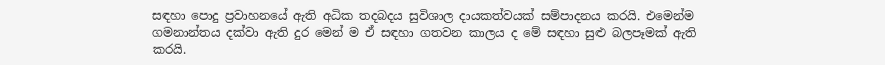සඳහා පොදු ප්‍රවාහනයේ ඇති අධික තදබදය සුවිශාල දායකත්වයක් සම්පාදනය කරයි. එමෙන්ම ගමනාන්තය දක්වා ඇති දුර මෙන් ම ඒ සඳහා ගතවන කාලය ද මේ සඳහා සුළු බලපෑමක් ඇති කරයි.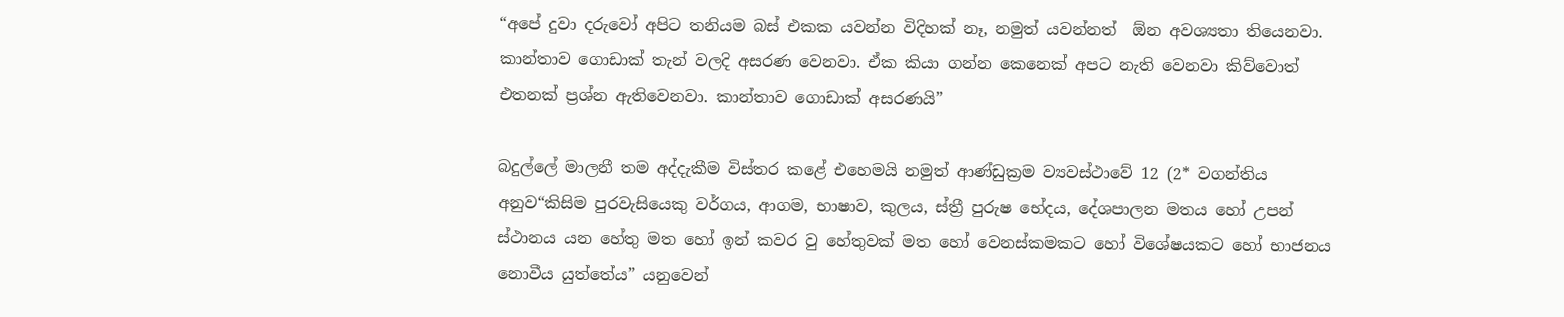“අපේ දුවා දරුවෝ අපිට තනියම බස් එකක යවන්න විදිහක් නෑ, නමුත් යවන්නත්  ඕන අවශ්‍යතා තියෙනවා. කාන්තාව ගොඩාක් තැන් වලදි අසරණ වෙනවා. ඒක කියා ගන්න කෙනෙක් අපට නැති වෙනවා කිව්වොත් එතනක් ප්‍රශ්න ඇතිවෙනවා. කාන්තාව ගොඩාක් අසරණයි”

බදුල්ලේ මාලනී තම අද්දැකීම විස්තර කළේ එහෙමයි නමුත් ආණ්ඩුක්‍රම ව්‍යවස්ථාවේ 12 (2* වගන්තිය අනුව“කිසිම පුරවැසියෙකු වර්ගය, ආගම, භාෂාව, කුලය, ස්ත්‍රී පුරුෂ භේදය, දේශපාලන මතය හෝ උපන් ස්ථානය යන හේතු මත හෝ ඉන් කවර වු හේතුවක් මත හෝ වෙනස්කමකට හෝ විශේෂයකට හෝ භාජනය නොවීය යුත්තේය” යනුවෙන්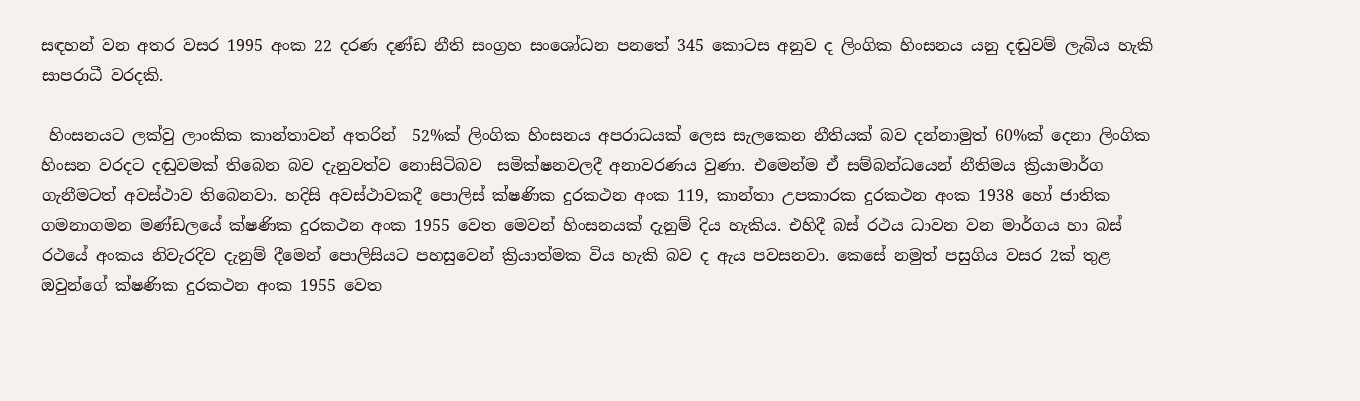සඳහන් වන අතර වසර 1995 අංක 22 දරණ දණ්ඩ නීති සංග්‍රහ සංශෝධන පනතේ 345 කොටස අනුව ද ලිංගික හිංසනය යනු දඬුවම් ලැබිය හැකි සාපරාධී වරදකි.

 හිංසනයට ලක්වු ලාංකික කාන්තාවන් අතරින්  52%ක් ලිංගික හිංසනය අපරාධයක් ලෙස සැලකෙන නීතියක් බව දන්නාමුත් 60%ක් දෙනා ලිංගික හිංසන වරදට දඬුවමක් තිබෙන බව දැනුවත්ව නොසිටිබව  සමික්ෂනවලදී අනාවරණය වුණා. එමෙන්ම ඒ සම්බන්ධයෙන් නීතිමය ක්‍රියාමාර්ග ගැනීමටත් අවස්ථාව තිබෙනවා. හදිසි අවස්ථාවකදී පොලිස් ක්ෂණික දුරකථන අංක 119, කාන්තා උපකාරක දුරකථන අංක 1938 හෝ ජාතික ගමනාගමන මණ්ඩලයේ ක්ෂණික දුරකථන අංක 1955 වෙත මෙවන් හිංසනයක් දැනුම් දිය හැකිය. එහිදී බස් රථය ධාවන වන මාර්ගය හා බස් රථයේ අංකය නිවැරදිව දැනුම් දීමෙන් පොලිසියට පහසුවෙන් ක්‍රියාත්මක විය හැකි බව ද ඇය පවසනවා. කෙසේ නමුත් පසුගිය වසර 2ක් තුළ ඔවුන්ගේ ක්ෂණික දුරකථන අංක 1955 වෙත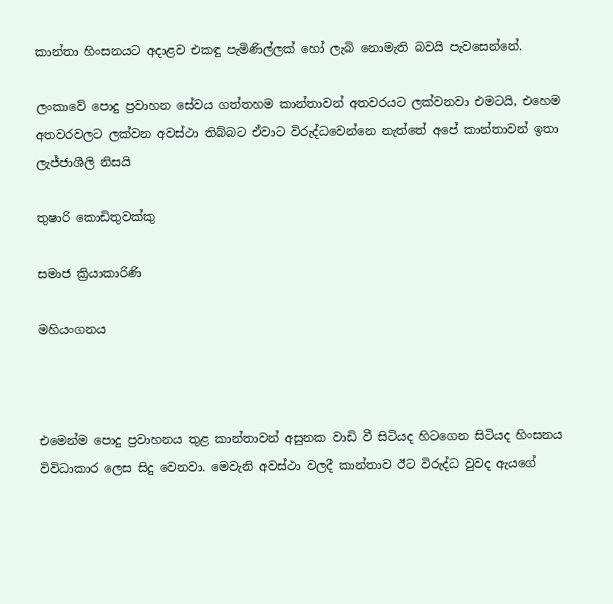කාන්තා හිංසනයට අදාළව එකඳු පැමිණිල්ලක් හෝ ලැබි නොමැති බවයි පැවසෙන්නේ.

ලංකාවේ පොදු ප්‍රවාහන සේවය ගත්තහම කාන්තාවන් අතවරයට ලක්වනවා එමටයි, එහෙම අතවරවලට ලක්වන අවස්ථා තිබ්බට ඒවාට විරුද්ධවෙන්නෙ නැත්තේ අපේ කාන්තාවන් ඉතා ලැජ්ජාශීලි නිසයි

තුෂාරි කොඩිතුවක්කු

සමාජ ක්‍රියාකාරිණි

මහියංගනය



එමෙන්ම පොදු ප්‍රවාහනය තුළ කාන්තාවන් අසුනක වාඩි වී සිටියද හිටගෙන සිටියද හිංසනය විවිධාකාර ලෙස සිදු වෙනවා. මෙවැනි අවස්ථා වලදී කාන්තාව ඊට විරුද්ධ වුවද ඇයගේ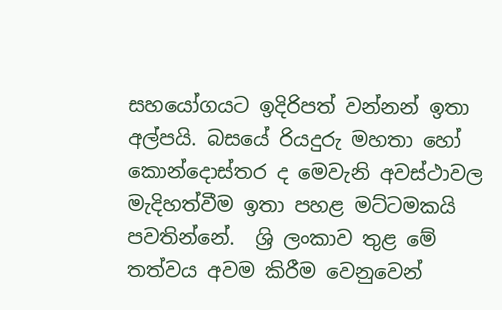සහයෝගයට ඉදිරිපත් වන්නන් ඉතා අල්පයි. බසයේ රියදුරු මහතා හෝ කොන්දොස්තර ද මෙවැනි අවස්ථාවල මැදිහත්වීම ඉතා පහළ මට්ටමකයි පවතින්නේ.  ශ්‍රි ලංකාව තුළ මේ තත්වය අවම කිරීම වෙනුවෙන්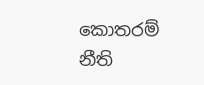කොතරම් නීති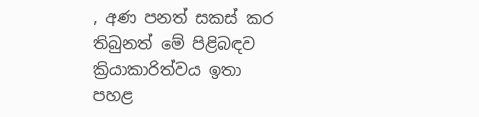, අණ පනත් සකස් කර තිබුනත් මේ පිළිබඳව ක්‍රියාකාරිත්වය ඉතා පහළ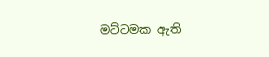මට්ටමක ඇති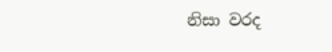නිසා වරද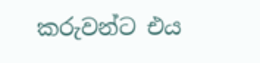කරුවන්ට එය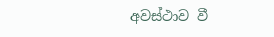අවස්ථාව වී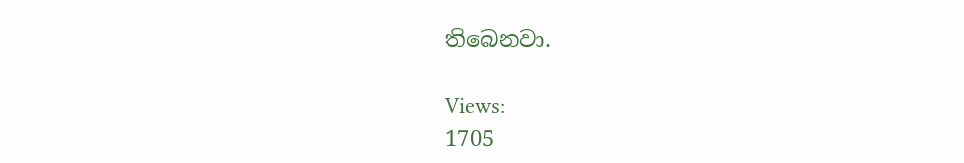තිබෙනවා.

Views:
1705